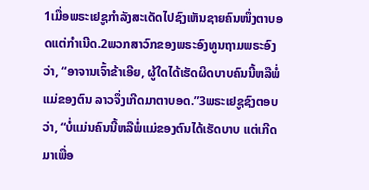1ເມື່ອພຣະເຢຊູກຳລັງສະເດັດໄປຊົງເຫັນຊາຍຄົນໜຶ່ງຕາບອດແຕ່ກຳເນີດ.2ພວກສາວົກຂອງພຣະອົງທູນຖາມພຣະອົງວ່າ, “ອາຈານເຈົ້າຂ້າເອີຍ, ຜູ້ໃດໄດ້ເຮັດຜິດບາບຄົນນີ້ຫລືພໍ່ແມ່ຂອງຕົນ ລາວຈຶ່ງເກີດມາຕາບອດ.”3ພຣະເຢຊູຊົງຕອບວ່າ, “ບໍ່ແມ່ນຄົນນີ້ຫລືພໍ່ແມ່ຂອງຕົນໄດ້ເຮັດບາບ ແຕ່ເກີດມາເພື່ອ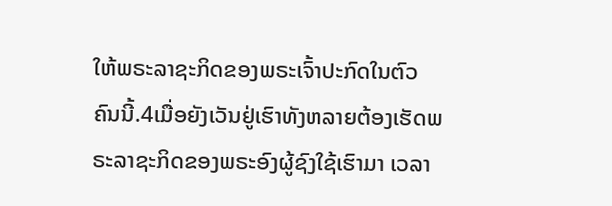ໃຫ້ພຣະລາຊະກິດຂອງພຣະເຈົ້າປະກົດໃນຕົວຄົນນີ້.4ເມື່ອຍັງເວັນຢູ່ເຮົາທັງຫລາຍຕ້ອງເຮັດພຣະລາຊະກິດຂອງພຣະອົງຜູ້ຊົງໃຊ້ເຮົາມາ ເວລາ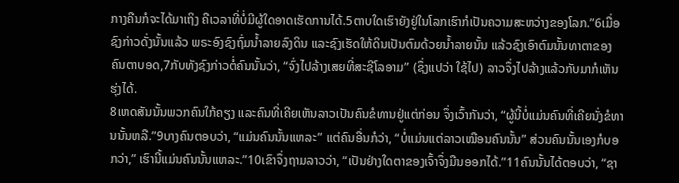ກາງຄືນກໍຈະໄດ້ມາເຖິງ ຄືເວລາທີ່ບໍ່ມີຜູ້ໃດອາດເຮັດການໄດ້.5ຕາບໃດເຮົາຍັງຢູ່ໃນໂລກເຮົາກໍເປັນຄວາມສະຫວ່າງຂອງໂລກ.”6ເມື່ອຊົງກ່າວດັ່ງນັ້ນແລ້ວ ພຣະອົງຊົງຖົ່ມນ້ຳລາຍລົງດິນ ແລະຊົງເຮັດໃຫ້ດິນເປັນຕົມດ້ວຍນ້ຳລາຍນັ້ນ ແລ້ວຊົງເອົາຕົມນັ້ນທາຕາຂອງຄົນຕາບອດ,7ກັບທັງຊົງກ່າວຕໍ່ຄົນນັ້ນວ່າ, “ຈົ່ງໄປລ້າງເສຍທີ່ສະຊີໂລອາມ” (ຊຶ່ງແປວ່າ ໃຊ້ໄປ) ລາວຈຶ່ງໄປລ້າງແລ້ວກັບມາກໍເຫັນຮຸ່ງໄດ້.
8ເຫດສັນນັ້ນພວກຄົນໃກ້ຄຽງ ແລະຄົນທີ່ເຄີຍເຫັນລາວເປັນຄົນຂໍທານຢູ່ແຕ່ກ່ອນ ຈຶ່ງເວົ້າກັນວ່າ, “ຜູ້ນີ້ບໍ່ແມ່ນຄົນທີ່ເຄີຍນັ່ງຂໍທານນັ້ນຫລື.”9ບາງຄົນຕອບວ່າ, “ແມ່ນຄົນນັ້ນແຫລະ” ແຕ່ຄົນອື່ນກໍວ່າ, “ບໍ່ແມ່ນແຕ່ລາວເໝືອນຄົນນັ້ນ” ສ່ວນຄົນນັ້ນເອງກໍບອກວ່າ,” ເຮົານີ້ແມ່ນຄົນນັ້ນແຫລະ.”10ເຂົາຈຶ່ງຖາມລາວວ່າ, “ເປັນຢ່າງໃດຕາຂອງເຈົ້າຈຶ່ງມືນອອກໄດ້.”11ຄົນນັ້ນໄດ້ຕອບວ່າ, “ຊາ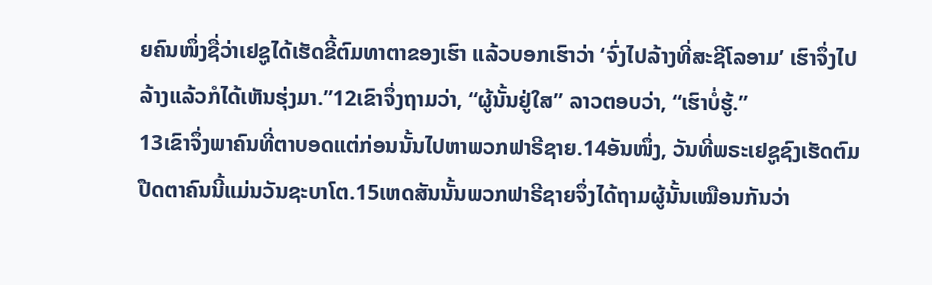ຍຄົນໜຶ່ງຊື່ວ່າເຢຊູໄດ້ເຮັດຂີ້ຕົມທາຕາຂອງເຮົາ ແລ້ວບອກເຮົາວ່າ ‘ຈົ່ງໄປລ້າງທີ່ສະຊີໂລອາມ’ ເຮົາຈຶ່ງໄປລ້າງແລ້ວກໍໄດ້ເຫັນຮຸ່ງມາ.”12ເຂົາຈຶ່ງຖາມວ່າ, “ຜູ້ນັ້ນຢູ່ໃສ” ລາວຕອບວ່າ, “ເຮົາບໍ່ຮູ້.”
13ເຂົາຈຶ່ງພາຄົນທີ່ຕາບອດແຕ່ກ່ອນນັ້ນໄປຫາພວກຟາຣີຊາຍ.14ອັນໜຶ່ງ, ວັນທີ່ພຣະເຢຊູຊົງເຮັດຕົມປືດຕາຄົນນີ້ແມ່ນວັນຊະບາໂຕ.15ເຫດສັນນັ້ນພວກຟາຣີຊາຍຈຶ່ງໄດ້ຖາມຜູ້ນັ້ນເໝືອນກັນວ່າ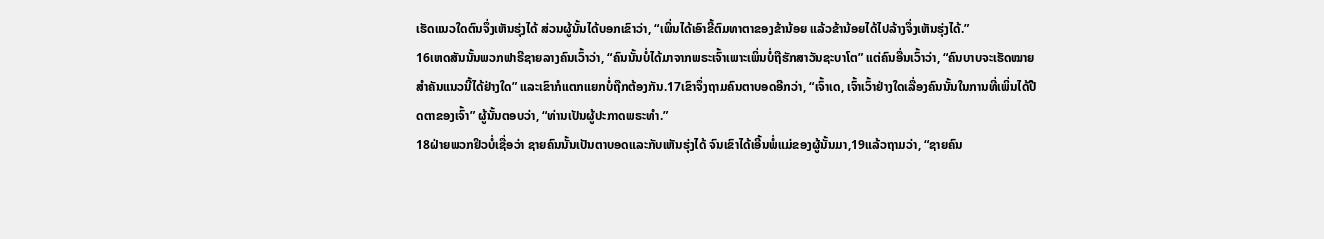ເຮັດແນວໃດຕົນຈຶ່ງເຫັນຮຸ່ງໄດ້ ສ່ວນຜູ້ນັ້ນໄດ້ບອກເຂົາວ່າ, “ເພິ່ນໄດ້ເອົາຂີ້ຕົມທາຕາຂອງຂ້ານ້ອຍ ແລ້ວຂ້ານ້ອຍໄດ້ໄປລ້າງຈຶ່ງເຫັນຮຸ່ງໄດ້.”
16ເຫດສັນນັ້ນພວກຟາຣີຊາຍລາງຄົນເວົ້າວ່າ, “ຄົນນັ້ນບໍ່ໄດ້ມາຈາກພຣະເຈົ້າເພາະເພິ່ນບໍ່ຖືຮັກສາວັນຊະບາໂຕ” ແຕ່ຄົນອື່ນເວົ້າວ່າ, “ຄົນບາບຈະເຮັດໝາຍສຳຄັນແນວນີ້ໄດ້ຢ່າງໃດ” ແລະເຂົາກໍແຕກແຍກບໍ່ຖືກຕ້ອງກັນ.17ເຂົາຈຶ່ງຖາມຄົນຕາບອດອີກວ່າ, “ເຈົ້າເດ, ເຈົ້າເວົ້າຢ່າງໃດເລື່ອງຄົນນັ້ນໃນການທີ່ເພິ່ນໄດ້ປືດຕາຂອງເຈົ້າ” ຜູ້ນັ້ນຕອບວ່າ, “ທ່ານເປັນຜູ້ປະກາດພຣະທຳ.”
18ຝ່າຍພວກຢິວບໍ່ເຊື່ອວ່າ ຊາຍຄົນນັ້ນເປັນຕາບອດແລະກັບເຫັນຮຸ່ງໄດ້ ຈົນເຂົາໄດ້ເອີ້ນພໍ່ແມ່ຂອງຜູ້ນັ້ນມາ,19ແລ້ວຖາມວ່າ, “ຊາຍຄົນ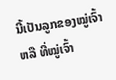ນີ້ເປັນລູກຂອງໝູ່ເຈົ້າຫລື ທີ່ໝູ່ເຈົ້າ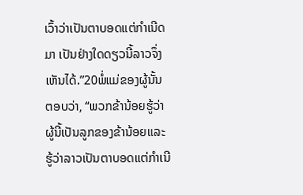ເວົ້າວ່າເປັນຕາບອດແຕ່ກຳເນີດມາ ເປັນຢ່າງໃດດຽວນີ້ລາວຈຶ່ງເຫັນໄດ້.”20ພໍ່ແມ່ຂອງຜູ້ນັ້ນຕອບວ່າ, “ພວກຂ້ານ້ອຍຮູ້ວ່າຜູ້ນີ້ເປັນລູກຂອງຂ້ານ້ອຍແລະຮູ້ວ່າລາວເປັນຕາບອດແຕ່ກຳເນີ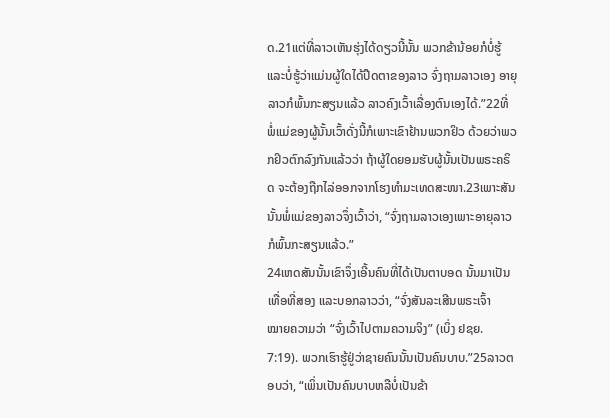ດ.21ແຕ່ທີ່ລາວເຫັນຮຸ່ງໄດ້ດຽວນີ້ນັ້ນ ພວກຂ້ານ້ອຍກໍບໍ່ຮູ້ແລະບໍ່ຮູ້ວ່າແມ່ນຜູ້ໃດໄດ້ປືດຕາຂອງລາວ ຈົ່ງຖາມລາວເອງ ອາຍຸລາວກໍພົ້ນກະສຽນແລ້ວ ລາວຄົງເວົ້າເລື່ອງຕົນເອງໄດ້.”22ທີ່ພໍ່ແມ່ຂອງຜູ້ນັ້ນເວົ້າດັ່ງນີ້ກໍເພາະເຂົາຢ້ານພວກຢິວ ດ້ວຍວ່າພວກຢິວຕົກລົງກັນແລ້ວວ່າ ຖ້າຜູ້ໃດຍອມຮັບຜູ້ນັ້ນເປັນພຣະຄຣິດ ຈະຕ້ອງຖືກໄລ່ອອກຈາກໂຮງທຳມະເທດສະໜາ.23ເພາະສັນນັ້ນພໍ່ແມ່ຂອງລາວຈຶ່ງເວົ້າວ່າ, “ຈົ່ງຖາມລາວເອງເພາະອາຍຸລາວກໍພົ້ນກະສຽນແລ້ວ.”
24ເຫດສັນນັ້ນເຂົາຈຶ່ງເອີ້ນຄົນທີ່ໄດ້ເປັນຕາບອດ ນັ້ນມາເປັນເທື່ອທີ່ສອງ ແລະບອກລາວວ່າ, “ຈົ່ງສັນລະເສີນພຣະເຈົ້າ
ໝາຍຄວາມວ່າ “ຈົ່ງເວົ້າໄປຕາມຄວາມຈິງ” (ເບິ່ງ ຢຊຍ. 7:19). ພວກເຮົາຮູ້ຢູ່ວ່າຊາຍຄົນນັ້ນເປັນຄົນບາບ.”25ລາວຕອບວ່າ, “ເພິ່ນເປັນຄົນບາບຫລືບໍ່ເປັນຂ້າ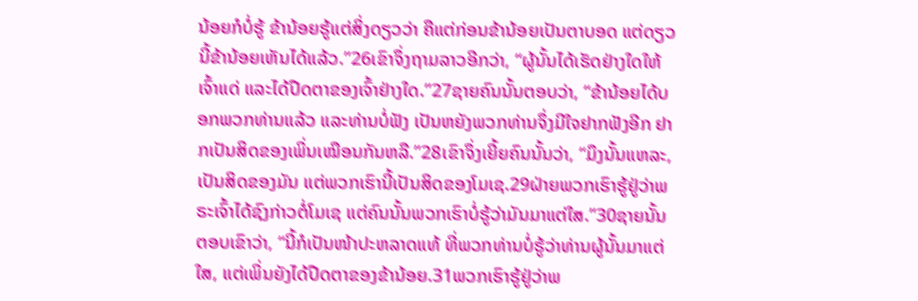ນ້ອຍກໍບໍ່ຮູ້ ຂ້ານ້ອຍຮູ້ແຕ່ສິ່ງດຽວວ່າ ຄືແຕ່ກ່ອນຂ້ານ້ອຍເປັນຕາບອດ ແຕ່ດຽວນີ້ຂ້ານ້ອຍເຫັນໄດ້ແລ້ວ.”26ເຂົາຈຶ່ງຖາມລາວອີກວ່າ, “ຜູ້ນັ້ນໄດ້ເຮັດຢ່າງໃດໃຫ້ເຈົ້າແດ່ ແລະໄດ້ປືດຕາຂອງເຈົ້າຢ່າງໃດ.”27ຊາຍຄົນນັ້ນຕອບວ່າ, “ຂ້ານ້ອຍໄດ້ບອກພວກທ່ານແລ້ວ ແລະທ່ານບໍ່ຟັງ ເປັນຫຍັງພວກທ່ານຈຶ່ງມີໃຈຢາກຟັງອີກ ຢາກເປັນສິດຂອງເພິ່ນເໝືອນກັນຫລື.”28ເຂົາຈຶ່ງເຍີ້ຍຄົນນັ້ນວ່າ, “ມຶງນັ້ນແຫລະ, ເປັນສິດຂອງມັນ ແຕ່ພວກເຮົານີ້ເປັນສິດຂອງໂມເຊ.29ຝ່າຍພວກເຮົາຮູ້ຢູ່ວ່າພຣະເຈົ້າໄດ້ຊົງກ່າວຕໍ່ໂມເຊ ແຕ່ຄົນນັ້ນພວກເຮົາບໍ່ຮູ້ວ່າມັນມາແຕ່ໃສ.”30ຊາຍນັ້ນຕອບເຂົາວ່າ, “ນີ້ກໍເປັນໜ້າປະຫລາດແທ້ ທີ່ພວກທ່ານບໍ່ຮູ້ວ່າທ່ານຜູ້ນັ້ນມາແຕ່ໃສ, ແຕ່ເພິ່ນຍັງໄດ້ປືດຕາຂອງຂ້ານ້ອຍ.31ພວກເຮົາຮູ້ຢູ່ວ່າພ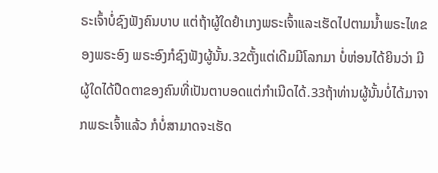ຣະເຈົ້າບໍ່ຊົງຟັງຄົນບາບ ແຕ່ຖ້າຜູ້ໃດຢຳເກງພຣະເຈົ້າແລະເຮັດໄປຕາມນ້ຳພຣະໄທຂອງພຣະອົງ ພຣະອົງກໍຊົງຟັງຜູ້ນັ້ນ.32ຕັ້ງແຕ່ເດີມມີໂລກມາ ບໍ່ຫ່ອນໄດ້ຍິນວ່າ ມີຜູ້ໃດໄດ້ປືດຕາຂອງຄົນທີ່ເປັນຕາບອດແຕ່ກຳເນີດໄດ້.33ຖ້າທ່ານຜູ້ນັ້ນບໍ່ໄດ້ມາຈາກພຣະເຈົ້າແລ້ວ ກໍບໍ່ສາມາດຈະເຮັດ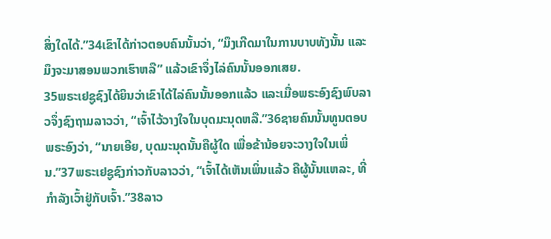ສິ່ງໃດໄດ້.”34ເຂົາໄດ້ກ່າວຕອບຄົນນັ້ນວ່າ, “ມຶງເກີດມາໃນການບາບທັງນັ້ນ ແລະມຶງຈະມາສອນພວກເຮົາຫລື” ແລ້ວເຂົາຈຶ່ງໄລ່ຄົນນັ້ນອອກເສຍ.
35ພຣະເຢຊູຊົງໄດ້ຍິນວ່າເຂົາໄດ້ໄລ່ຄົນນັ້ນອອກແລ້ວ ແລະເມື່ອພຣະອົງຊົງພົບລາວຈຶ່ງຊົງຖາມລາວວ່າ, “ເຈົ້າໄວ້ວາງໃຈໃນບຸດມະນຸດຫລື.”36ຊາຍຄົນນັ້ນທູນຕອບພຣະອົງວ່າ, “ນາຍເອີຍ, ບຸດມະນຸດນັ້ນຄືຜູ້ໃດ ເພື່ອຂ້ານ້ອຍຈະວາງໃຈໃນເພິ່ນ.”37ພຣະເຢຊູຊົງກ່າວກັບລາວວ່າ, “ເຈົ້າໄດ້ເຫັນເພິ່ນແລ້ວ ຄືຜູ້ນັ້ນແຫລະ, ທີ່ກຳລັງເວົ້າຢູ່ກັບເຈົ້າ.”38ລາວ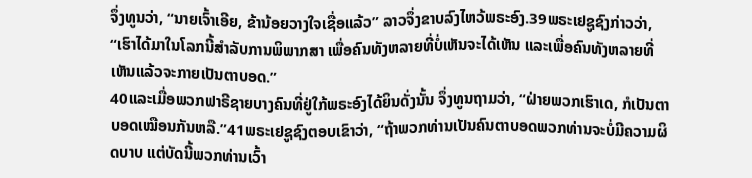ຈຶ່ງທູນວ່າ, “ນາຍເຈົ້າເອີຍ, ຂ້ານ້ອຍວາງໃຈເຊື່ອແລ້ວ” ລາວຈຶ່ງຂາບລົງໄຫວ້ພຣະອົງ.39ພຣະເຢຊູຊົງກ່າວວ່າ, “ເຮົາໄດ້ມາໃນໂລກນີ້ສຳລັບການພິພາກສາ ເພື່ອຄົນທັງຫລາຍທີ່ບໍ່ເຫັນຈະໄດ້ເຫັນ ແລະເພື່ອຄົນທັງຫລາຍທີ່ເຫັນແລ້ວຈະກາຍເປັນຕາບອດ.”
40ແລະເມື່ອພວກຟາຣີຊາຍບາງຄົນທີ່ຢູ່ໃກ້ພຣະອົງໄດ້ຍິນດັ່ງນັ້ນ ຈຶ່ງທູນຖາມວ່າ, “ຝ່າຍພວກເຮົາເດ, ກໍເປັນຕາບອດເໝືອນກັນຫລື.”41ພຣະເຢຊູຊົງຕອບເຂົາວ່າ, “ຖ້າພວກທ່ານເປັນຄົນຕາບອດພວກທ່ານຈະບໍ່ມີຄວາມຜິດບາບ ແຕ່ບັດນີ້ພວກທ່ານເວົ້າ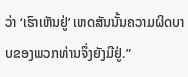ວ່າ ‘ເຮົາເຫັນຢູ່’ ເຫດສັນນັ້ນຄວາມຜິດບາບຂອງພວກທ່ານຈຶ່ງຍັງມີຢູ່.”